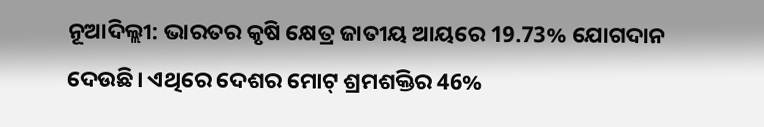ନୂଆଦିଲ୍ଲୀ: ଭାରତର କୃଷି କ୍ଷେତ୍ର ଜାତୀୟ ଆୟରେ 19.73% ଯୋଗଦାନ ଦେଉଛି। ଏଥିରେ ଦେଶର ମୋଟ୍ ଶ୍ରମଶକ୍ତିର 46%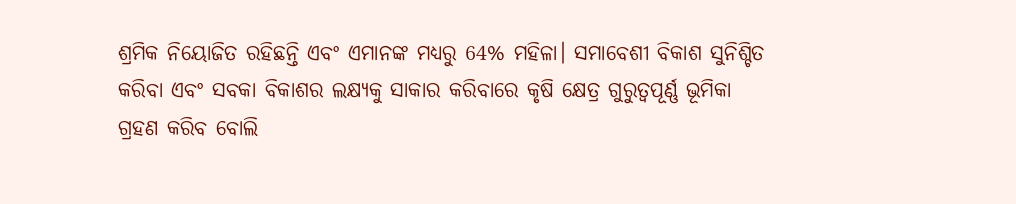ଶ୍ରମିକ ନିୟୋଜିତ ରହିଛନ୍ତି ଏବଂ ଏମାନଙ୍କ ମଧ୍ୟରୁ 64% ମହିଳା। ସମାବେଶୀ ବିକାଶ ସୁନିଶ୍ଚିତ କରିବା ଏବଂ ସବକା ବିକାଶର ଲକ୍ଷ୍ୟକୁ ସାକାର କରିବାରେ କୃଷି କ୍ଷେତ୍ର ଗୁରୁତ୍ୱପୂର୍ଣ୍ଣ ଭୂମିକା ଗ୍ରହଣ କରିବ ବୋଲି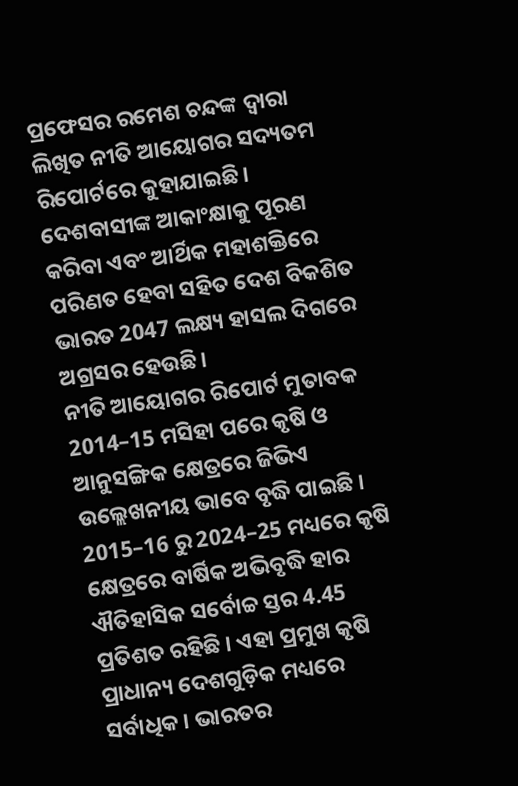ପ୍ରଫେସର ରମେଶ ଚନ୍ଦଙ୍କ ଦ୍ୱାରା ଲିଖିତ ନୀତି ଆୟୋଗର ସଦ୍ୟତମ ରିପୋର୍ଟରେ କୁହାଯାଇଛି। ଦେଶବାସୀଙ୍କ ଆକାଂକ୍ଷାକୁ ପୂରଣ କରିବା ଏବଂ ଆର୍ଥିକ ମହାଶକ୍ତିରେ ପରିଣତ ହେବା ସହିତ ଦେଶ ବିକଶିତ ଭାରତ 2047 ଲକ୍ଷ୍ୟ ହାସଲ ଦିଗରେ ଅଗ୍ରସର ହେଉଛି।
ନୀତି ଆୟୋଗର ରିପୋର୍ଟ ମୁତାବକ 2014–15 ମସିହା ପରେ କୃଷି ଓ ଆନୁସଙ୍ଗିକ କ୍ଷେତ୍ରରେ ଜିଭିଏ ଉଲ୍ଲେଖନୀୟ ଭାବେ ବୃଦ୍ଧି ପାଇଛି । 2015–16 ରୁ 2024–25 ମଧ୍ୟରେ କୃଷି କ୍ଷେତ୍ରରେ ବାର୍ଷିକ ଅଭିବୃଦ୍ଧି ହାର ଐତିହାସିକ ସର୍ବୋଚ୍ଚ ସ୍ତର 4.45 ପ୍ରତିଶତ ରହିଛି । ଏହା ପ୍ରମୁଖ କୃଷି ପ୍ରାଧାନ୍ୟ ଦେଶଗୁଡ଼ିକ ମଧ୍ୟରେ ସର୍ବାଧିକ। ଭାରତର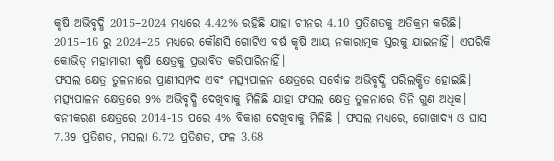କୃଷି ଅଭିବୃଦ୍ଧି 2015–2024 ମଧ୍ୟରେ 4.42% ରହିଛି ଯାହା ଚୀନର 4.10 ପ୍ରତିଶତକୁ ଅତିକ୍ରମ କରିଛି। 2015–16 ରୁ 2024–25 ମଧ୍ୟରେ କୌଣସି ଗୋଟିଏ ବର୍ଷ କୃଷି ଆୟ ନକାରାତ୍ମକ ସ୍ତରକୁ ଯାଇନାହିଁ। ଏପରିକି କୋଭିଡ୍ ମହାମାରୀ କୃଷି କ୍ଷେତ୍ରକୁ ପ୍ରଭାବିତ କରିପାରିନାହିଁ।
ଫସଲ କ୍ଷେତ୍ର ତୁଳନାରେ ପ୍ରାଣୀସମ୍ପଦ ଏବଂ ମତ୍ସ୍ୟପାଳନ କ୍ଷେତ୍ରରେ ସର୍ବୋଚ୍ଚ ଅଭିବୃଦ୍ଧି ପରିଲକ୍ଷିତ ହୋଇଛି। ମତ୍ସ୍ୟପାଳନ କ୍ଷେତ୍ରରେ 9% ଅଭିବୃଦ୍ଧି ଦେଖିବାକୁ ମିଳିଛି ଯାହା ଫସଲ କ୍ଷେତ୍ର ତୁଳନାରେ ତିନି ଗୁଣ ଅଧିକ। ବନୀକରଣ କ୍ଷେତ୍ରରେ 2014-15 ପରେ 4% ବିକାଶ ଦେଖିବାକୁ ମିଳିଛି । ଫସଲ ମଧ୍ୟରେ, ଗୋଖାଦ୍ୟ ଓ ଘାସ 7.39 ପ୍ରତିଶତ, ମସଲା 6.72 ପ୍ରତିଶତ, ଫଳ 3.68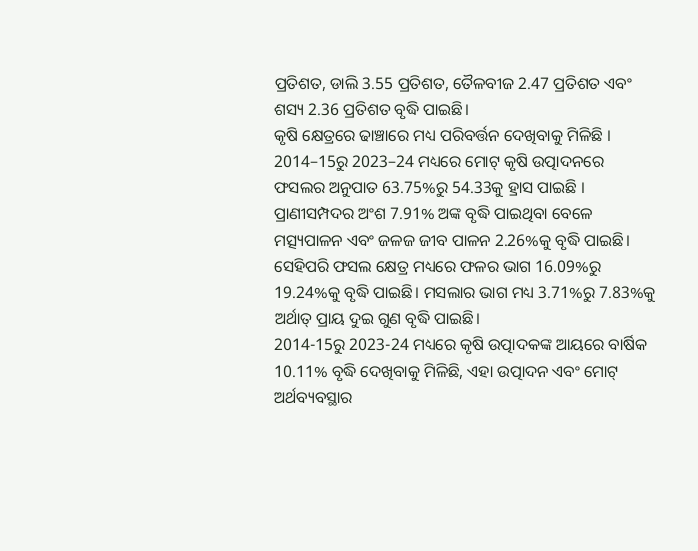ପ୍ରତିଶତ, ଡାଲି 3.55 ପ୍ରତିଶତ, ତୈଳବୀଜ 2.47 ପ୍ରତିଶତ ଏବଂ ଶସ୍ୟ 2.36 ପ୍ରତିଶତ ବୃଦ୍ଧି ପାଇଛି।
କୃଷି କ୍ଷେତ୍ରରେ ଢାଞ୍ଚାରେ ମଧ୍ୟ ପରିବର୍ତ୍ତନ ଦେଖିବାକୁ ମିଳିଛି । 2014–15ରୁ 2023–24 ମଧ୍ୟରେ ମୋଟ୍ କୃଷି ଉତ୍ପାଦନରେ ଫସଲର ଅନୁପାତ 63.75%ରୁ 54.33କୁ ହ୍ରାସ ପାଇଛି । ପ୍ରାଣୀସମ୍ପଦର ଅଂଶ 7.91% ଅଙ୍କ ବୃଦ୍ଧି ପାଇଥିବା ବେଳେ ମତ୍ସ୍ୟପାଳନ ଏବଂ ଜଳଜ ଜୀବ ପାଳନ 2.26%କୁ ବୃଦ୍ଧି ପାଇଛି। ସେହିପରି ଫସଲ କ୍ଷେତ୍ର ମଧ୍ୟରେ ଫଳର ଭାଗ 16.09%ରୁ 19.24%କୁ ବୃଦ୍ଧି ପାଇଛି। ମସଲାର ଭାଗ ମଧ୍ୟ 3.71%ରୁ 7.83%କୁ ଅର୍ଥାତ୍ ପ୍ରାୟ ଦୁଇ ଗୁଣ ବୃଦ୍ଧି ପାଇଛି।
2014-15ରୁ 2023-24 ମଧ୍ୟରେ କୃଷି ଉତ୍ପାଦକଙ୍କ ଆୟରେ ବାର୍ଷିକ 10.11% ବୃଦ୍ଧି ଦେଖିବାକୁ ମିଳିଛି, ଏହା ଉତ୍ପାଦନ ଏବଂ ମୋଟ୍ ଅର୍ଥବ୍ୟବସ୍ଥାର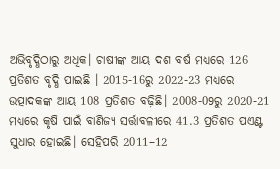ଅଭିବୃଦ୍ଧିଠାରୁ ଅଧିକ। ଚାଷୀଙ୍କ ଆୟ ଦଶ ବର୍ଷ ମଧ୍ୟରେ 126 ପ୍ରତିଶତ ବୃଦ୍ଧି ପାଇଛି । 2015-16ରୁ 2022-23 ମଧ୍ୟରେ ଉତ୍ପାଦକଙ୍କ ଆୟ 108 ପ୍ରତିଶତ ବଢ଼ିଛି। 2008-09ରୁ 2020-21 ମଧ୍ୟରେ କୃଷି ପାଇଁ ବାଣିଜ୍ୟ ସର୍ତ୍ତାବଳୀରେ 41.3 ପ୍ରତିଶତ ପଏଣ୍ଟ ସୁଧାର ହୋଇଛି। ସେହିପରି 2011–12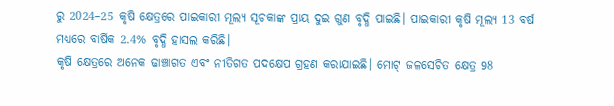ରୁ 2024–25 କୃଷି କ୍ଷେତ୍ରରେ ପାଇକାରୀ ମୂଲ୍ୟ ସୂଚକାଙ୍କ ପ୍ରାୟ ଦୁଇ ଗୁଣ ବୃଦ୍ଧି ପାଇଛି। ପାଇକାରୀ କୃଷି ମୂଲ୍ୟ 13 ବର୍ଷ ମଧ୍ୟରେ ବାର୍ଷିକ 2.4% ବୃଦ୍ଧି ହାସଲ କରିଛି।
କୃଷି କ୍ଷେତ୍ରରେ ଅନେକ ଢାଞ୍ଚାଗତ ଏବଂ ନୀତିଗତ ପଦକ୍ଷେପ ଗ୍ରହଣ କରାଯାଇଛି। ମୋଟ୍ ଜଳସେଚିତ କ୍ଷେତ୍ର 98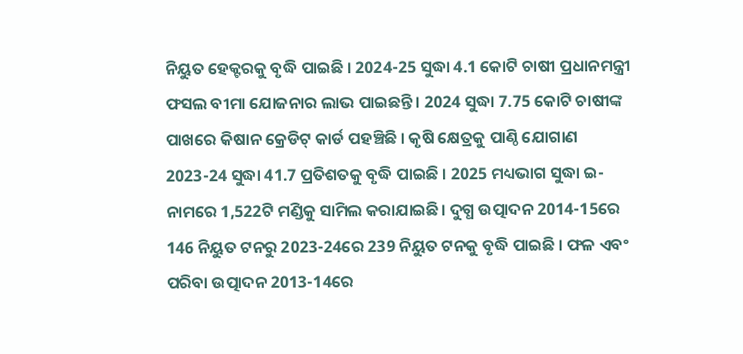ନିୟୁତ ହେକ୍ଟରକୁ ବୃଦ୍ଧି ପାଇଛି । 2024-25 ସୁଦ୍ଧା 4.1 କୋଟି ଚାଷୀ ପ୍ରଧାନମନ୍ତ୍ରୀ ଫସଲ ବୀମା ଯୋଜନାର ଲାଭ ପାଇଛନ୍ତି । 2024 ସୁଦ୍ଧା 7.75 କୋଟି ଚାଷୀଙ୍କ ପାଖରେ କିଷାନ କ୍ରେଡିଟ୍ କାର୍ଡ ପହଞ୍ଚିଛି । କୃଷି କ୍ଷେତ୍ରକୁ ପାଣ୍ଠି ଯୋଗାଣ 2023-24 ସୁଦ୍ଧା 41.7 ପ୍ରତିଶତକୁ ବୃଦ୍ଧି ପାଇଛି । 2025 ମଧ୍ୟଭାଗ ସୁଦ୍ଧା ଇ-ନାମରେ 1,522ଟି ମଣ୍ଡିକୁ ସାମିଲ କରାଯାଇଛି। ଦୁଗ୍ଧ ଉତ୍ପାଦନ 2014-15ରେ 146 ନିୟୁତ ଟନରୁ 2023-24ରେ 239 ନିୟୁତ ଟନକୁ ବୃଦ୍ଧି ପାଇଛି । ଫଳ ଏବଂ ପରିବା ଉତ୍ପାଦନ 2013-14ରେ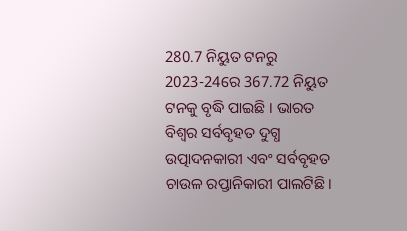280.7 ନିୟୁତ ଟନରୁ 2023-24ରେ 367.72 ନିୟୁତ ଟନକୁ ବୃଦ୍ଧି ପାଇଛି । ଭାରତ ବିଶ୍ୱର ସର୍ବବୃହତ ଦୁଗ୍ଧ ଉତ୍ପାଦନକାରୀ ଏବଂ ସର୍ବବୃହତ ଚାଉଳ ରପ୍ତାନିକାରୀ ପାଲଟିଛି।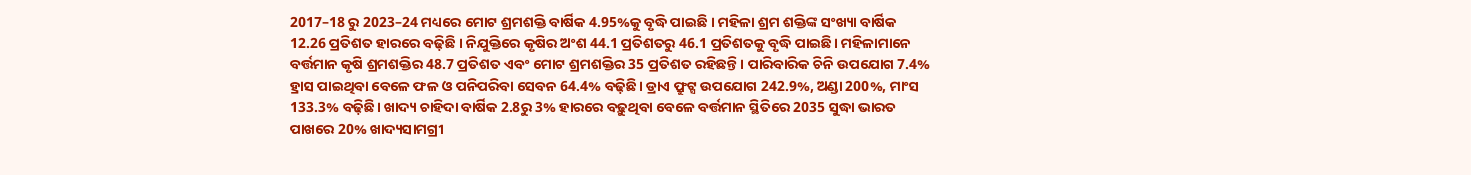2017–18 ରୁ 2023–24 ମଧ୍ୟରେ ମୋଟ ଶ୍ରମଶକ୍ତି ବାର୍ଷିକ 4.95%କୁ ବୃଦ୍ଧି ପାଇଛି । ମହିଳା ଶ୍ରମ ଶକ୍ତିଙ୍କ ସଂଖ୍ୟା ବାର୍ଷିକ 12.26 ପ୍ରତିଶତ ହାରରେ ବଢ଼ିଛି । ନିଯୁକ୍ତିରେ କୃଷିର ଅଂଶ 44.1 ପ୍ରତିଶତରୁ 46.1 ପ୍ରତିଶତକୁ ବୃଦ୍ଧି ପାଇଛି। ମହିଳାମାନେ ବର୍ତ୍ତମାନ କୃଷି ଶ୍ରମଶକ୍ତିର 48.7 ପ୍ରତିଶତ ଏବଂ ମୋଟ ଶ୍ରମଶକ୍ତିର 35 ପ୍ରତିଶତ ରହିଛନ୍ତି। ପାରିବାରିକ ଚିନି ଉପଯୋଗ 7.4% ହ୍ରାସ ପାଇଥିବା ବେଳେ ଫଳ ଓ ପନିପରିବା ସେବନ 64.4% ବଢ଼ିଛି। ଡ୍ରାଏ ଫ୍ରୁଟ୍ସ ଉପଯୋଗ 242.9%, ଅଣ୍ଡା 200%, ମାଂସ 133.3% ବଢ଼ିଛି। ଖାଦ୍ୟ ଚାହିଦା ବାର୍ଷିକ 2.8ରୁ 3% ହାରରେ ବଢ଼ୁଥିବା ବେଳେ ବର୍ତ୍ତମାନ ସ୍ଥିତିରେ 2035 ସୁଦ୍ଧା ଭାରତ ପାଖରେ 20% ଖାଦ୍ୟସାମଗ୍ରୀ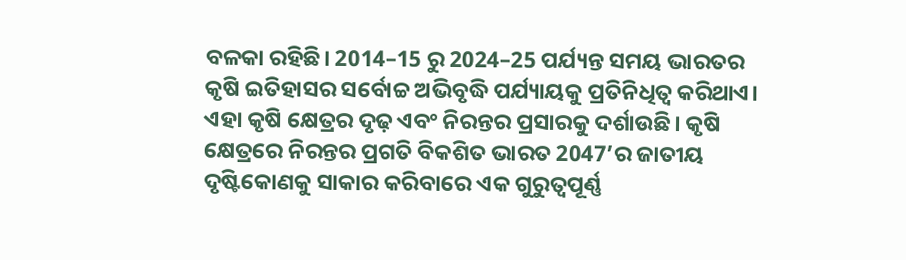ବଳକା ରହିଛି। 2014–15 ରୁ 2024–25 ପର୍ଯ୍ୟନ୍ତ ସମୟ ଭାରତର କୃଷି ଇତିହାସର ସର୍ବୋଚ୍ଚ ଅଭିବୃଦ୍ଧି ପର୍ଯ୍ୟାୟକୁ ପ୍ରତିନିଧିତ୍ୱ କରିଥାଏ। ଏହା କୃଷି କ୍ଷେତ୍ରର ଦୃଢ଼ ଏବଂ ନିରନ୍ତର ପ୍ରସାରକୁ ଦର୍ଶାଉଛି। କୃଷି କ୍ଷେତ୍ରରେ ନିରନ୍ତର ପ୍ରଗତି ବିକଶିତ ଭାରତ 2047’ର ଜାତୀୟ ଦୃଷ୍ଟିକୋଣକୁ ସାକାର କରିବାରେ ଏକ ଗୁରୁତ୍ୱପୂର୍ଣ୍ଣ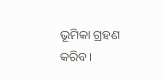ଭୂମିକା ଗ୍ରହଣ କରିବ।